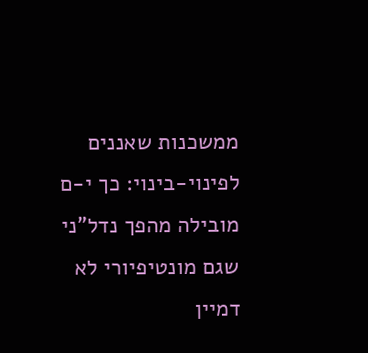ממשכנות שאננים לפינוי-בינוי: כך י-ם מובילה מהפך נדל"ני שגם מונטיפיורי לא דמיין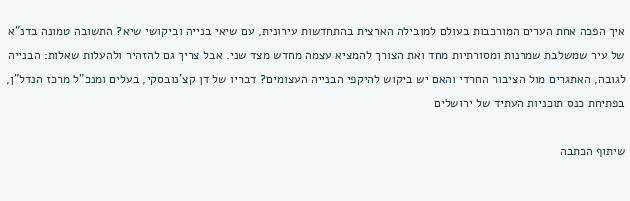איך הפכה אחת הערים המורכבות בעולם למובילה הארצית בהתחדשות עירונית, עם שיאי בנייה וביקושי שיא? התשובה טמונה בדנ"א של עיר שמשלבת שמרנות ומסורתיות מחד ואת הצורך להמציא עצמה מחדש מצד שני. אבל צריך גם להזהיר ולהעלות שאלות: הבנייה לגובה, האתגרים מול הציבור החרדי והאם יש ביקוש להיקפי הבנייה העצומים? דבריו של דן קצ'נובסקי, בעלים ומנכ"ל מרכז הנדל"ן, בפתיחת כנס תוכניות העתיד של ירושלים

שיתוף הכתבה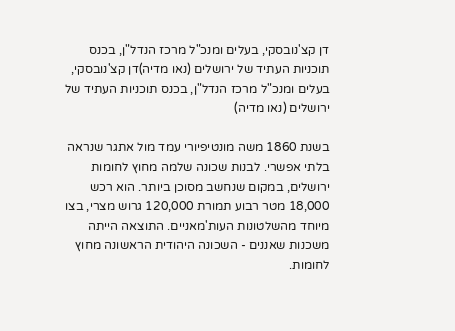דן קצ'נובסקי, בעלים ומנכ"ל מרכז הנדל"ן, בכנס תוכניות העתיד של ירושלים (נאו מדיה)דן קצ'נובסקי, בעלים ומנכ"ל מרכז הנדל"ן, בכנס תוכניות העתיד של ירושלים (נאו מדיה)

בשנת 1860 משה מונטיפיורי עמד מול אתגר שנראה בלתי אפשרי. לבנות שכונה שלמה מחוץ לחומות ירושלים, במקום שנחשב מסוכן ביותר. הוא רכש 18,000 מטר רבוע תמורת 120,000 גרוש מצרי, בצו מיוחד מהשלטונות העות'מאניים. התוצאה הייתה משכנות שאננים - השכונה היהודית הראשונה מחוץ לחומות.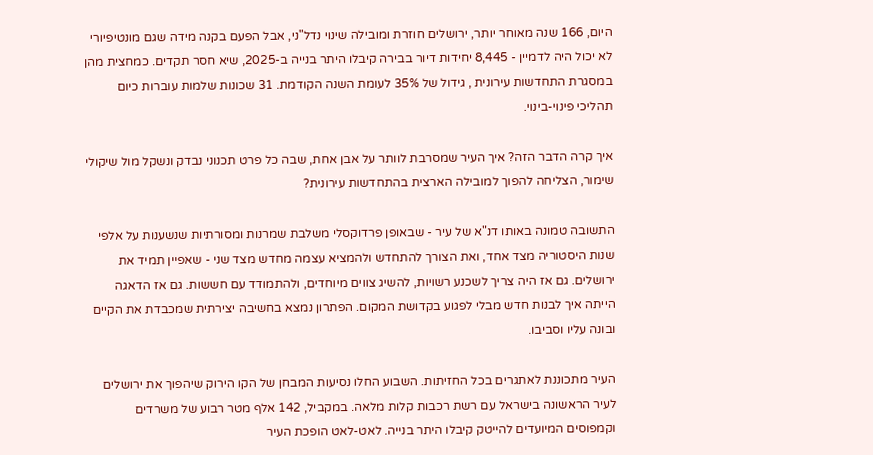היום, 166 שנה מאוחר יותר, ירושלים חוזרת ומובילה שינוי נדל"ני, אבל הפעם בקנה מידה שגם מונטיפיורי לא יכול היה לדמיין - 8,445 יחידות דיור בבירה קיבלו היתר בנייה ב-2025, שיא חסר תקדים. כמחצית מהן במסגרת התחדשות עירונית , גידול של 35% לעומת השנה הקודמת. 31 שכונות שלמות עוברות כיום תהליכי פינוי-בינוי.

איך קרה הדבר הזה? איך העיר שמסרבת לוותר על אבן אחת, שבה כל פרט תכנוני נבדק ונשקל מול שיקולי שימור, הצליחה להפוך למובילה הארצית בהתחדשות עירונית?

התשובה טמונה באותו דנ"א של עיר - שבאופן פרדוקסלי משלבת שמרנות ומסורתיות שנשענות על אלפי שנות היסטוריה מצד אחד, ואת הצורך להתחדש ולהמציא עצמה מחדש מצד שני - שאפיין תמיד את ירושלים. גם אז היה צריך לשכנע רשויות, להשיג צווים מיוחדים, ולהתמודד עם חששות. גם אז הדאגה הייתה איך לבנות חדש מבלי לפגוע בקדושת המקום. הפתרון נמצא בחשיבה יצירתית שמכבדת את הקיים ובונה עליו וסביבו.

העיר מתכוננת לאתגרים בכל החזיתות. השבוע החלו נסיעות המבחן של הקו הירוק שיהפוך את ירושלים לעיר הראשונה בישראל עם רשת רכבות קלות מלאה. במקביל, 142 אלף מטר רבוע של משרדים וקמפוסים המיועדים להייטק קיבלו היתר בנייה. לאט-לאט הופכת העיר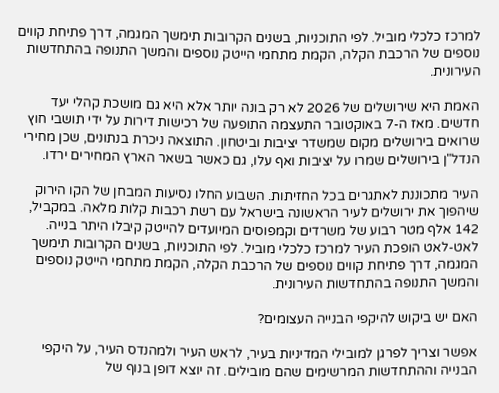למרכז כלכלי מוביל. לפי התוכניות, בשנים הקרובות תימשך המגמה, דרך פתיחת קווים נוספים של הרכבת הקלה, הקמת מתחמי הייטק נוספים והמשך התנופה בהתחדשות העירונית.

האמת היא שירושלים של 2026 לא רק בונה יותר אלא היא גם מושכת קהלי יעד חדשים. מאז ה-7 באוקטובר התעצמה התופעה של רכישות דירות על ידי תושבי חוץ שרואים בירושלים מקום שמשדר יציבות וביטחון. התוצאה ניכרת בנתונים, שכן מחירי הנדל"ן בירושלים שמרו על יציבות ואף עלו, גם כאשר בשאר הארץ המחירים ירדו.

העיר מתכוננת לאתגרים בכל החזיתות. השבוע החלו נסיעות המבחן של הקו הירוק שיהפוך את ירושלים לעיר הראשונה בישראל עם רשת רכבות קלות מלאה. במקביל, 142 אלף מטר רבוע של משרדים וקמפוסים המיועדים להייטק קיבלו היתר בנייה. לאט-לאט הופכת העיר למרכז כלכלי מוביל. לפי התוכניות, בשנים הקרובות תימשך המגמה, דרך פתיחת קווים נוספים של הרכבת הקלה, הקמת מתחמי הייטק נוספים והמשך התנופה בהתחדשות העירונית.

האם יש ביקוש להיקפי הבנייה העצומים?

אפשר וצריך לפרגן למובילי המדיניות בעיר, לראש העיר ולמהנדס העיר, על היקפי הבנייה וההתחדשות המרשימים שהם מובילים. זה יוצא דופן בנוף של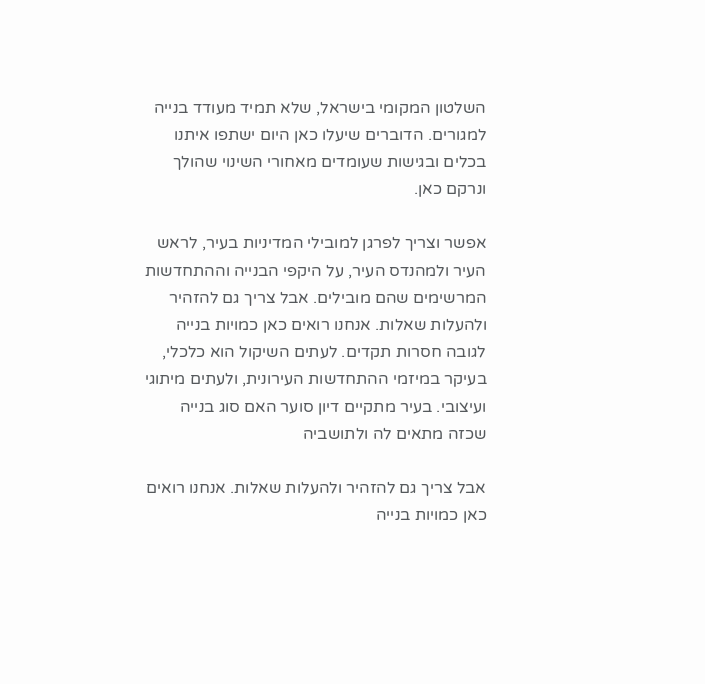השלטון המקומי בישראל, שלא תמיד מעודד בנייה למגורים. הדוברים שיעלו כאן היום ישתפו איתנו בכלים ובגישות שעומדים מאחורי השינוי שהולך ונרקם כאן.

אפשר וצריך לפרגן למובילי המדיניות בעיר, לראש העיר ולמהנדס העיר, על היקפי הבנייה וההתחדשות המרשימים שהם מובילים. אבל צריך גם להזהיר ולהעלות שאלות. אנחנו רואים כאן כמויות בנייה לגובה חסרות תקדים. לעתים השיקול הוא כלכלי, בעיקר במיזמי ההתחדשות העירונית, ולעתים מיתוגי ועיצובי. בעיר מתקיים דיון סוער האם סוג בנייה שכזה מתאים לה ולתושביה

אבל צריך גם להזהיר ולהעלות שאלות. אנחנו רואים כאן כמויות בנייה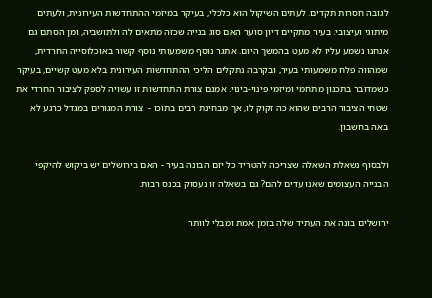לגובה חסרות תקדים. לעתים השיקול הוא כלכלי, בעיקר במיזמי ההתחדשות העירונית, ולעתים מיתוגי ועיצובי. בעיר מתקיים דיון סוער האם סוג בנייה שכזה מתאים לה ולתושביה, ומן הסתם גם אנחנו נשמע עליו לא מעט בהמשך היום. אתגר נוסף משמעותי נוסף קשור באוכלוסייה החרדית, שמהווה פלח משמעותי בעיר, ובקרבה נתקלים הליכי ההתחדשות העירונית בלא מעט קשיים, בעיקר כשמדובר בתכנון מתחמי ומיזמי פינוי-בינוי. אמנם צורת התחדשות זו עשויה לספק לציבור החרדי את שטחי הציבור הרבים שהוא כה זקוק לו, אך מבחינת רבים בתוכו -  צורת המגורים במגדל כרגע לא באה בחשבון.

ולבסוף נשאלת השאלה שצריכה להטריד כל יזם הבונה בעיר - האם בירושלים יש ביקוש להיקפי הבנייה העצומים שאנו עדים להם? גם בשאלה זו נעסוק בכנס רבות.

ירושלים בונה את העתיד שלה בזמן אמת ומבלי לוותר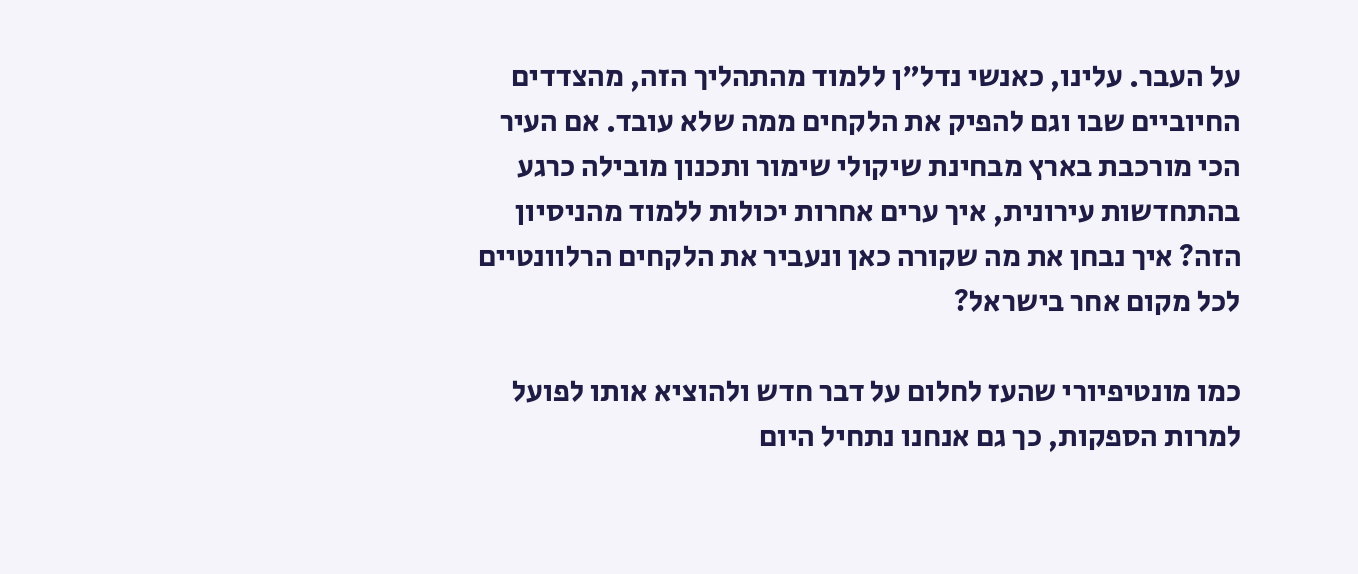על העבר. עלינו, כאנשי נדל"ן ללמוד מהתהליך הזה, מהצדדים החיוביים שבו וגם להפיק את הלקחים ממה שלא עובד. אם העיר הכי מורכבת בארץ מבחינת שיקולי שימור ותכנון מובילה כרגע בהתחדשות עירונית, איך ערים אחרות יכולות ללמוד מהניסיון הזה? איך נבחן את מה שקורה כאן ונעביר את הלקחים הרלוונטיים לכל מקום אחר בישראל?

כמו מונטיפיורי שהעז לחלום על דבר חדש ולהוציא אותו לפועל למרות הספקות, כך גם אנחנו נתחיל היום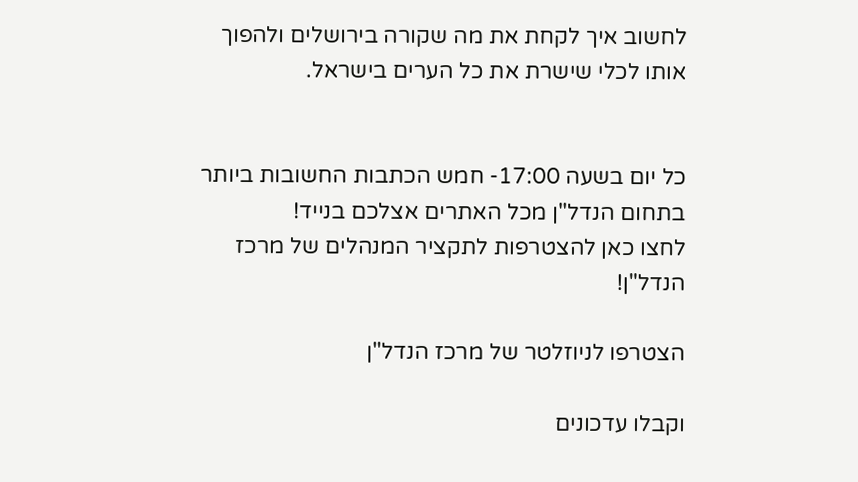לחשוב איך לקחת את מה שקורה בירושלים ולהפוך אותו לכלי שישרת את כל הערים בישראל.


כל יום בשעה 17:00- חמש הכתבות החשובות ביותר בתחום הנדל"ן מכל האתרים אצלכם בנייד!
לחצו כאן להצטרפות לתקציר המנהלים של מרכז הנדל"ן!

הצטרפו לניוזלטר של מרכז הנדל"ן

וקבלו עדכונים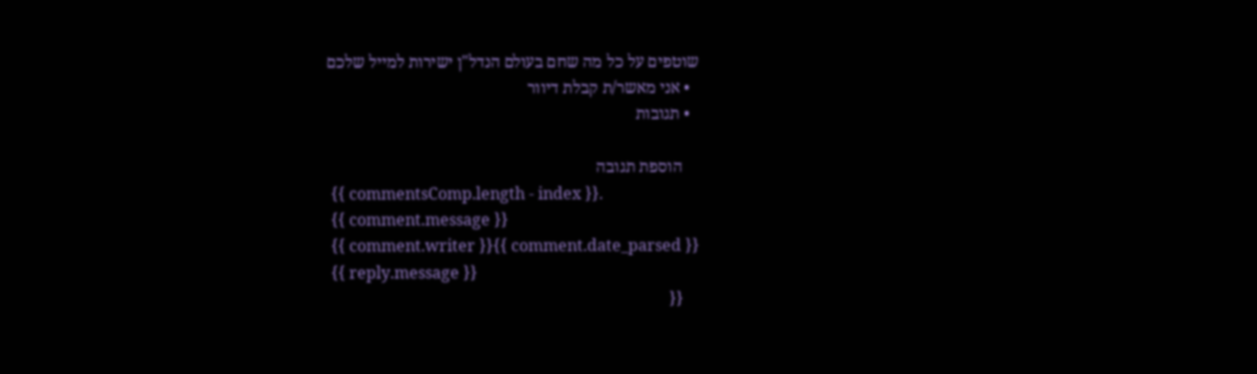שוטפים על כל מה שחם בעולם הנדל"ן ישירות למייל שלכם
  • אני מאשר/ת קבלת דיוור
  • תגובות

    הוספת תגובה
    {{ commentsComp.length - index }}.
    {{ comment.message }}
    {{ comment.writer }}{{ comment.date_parsed }}
    {{ reply.message }}
    {{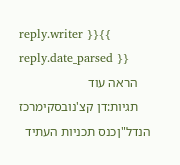reply.writer }}{{ reply.date_parsed }}
    הראה עוד
    תגיות:דן קצ'נובסקימרכז הנדל"ןכנס תכניות העתיד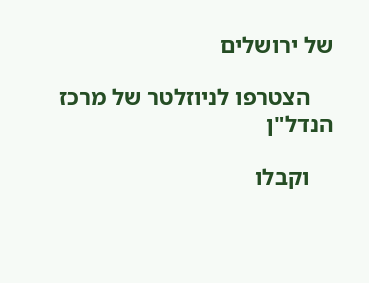של ירושלים

    הצטרפו לניוזלטר של מרכז הנדל"ן

    וקבלו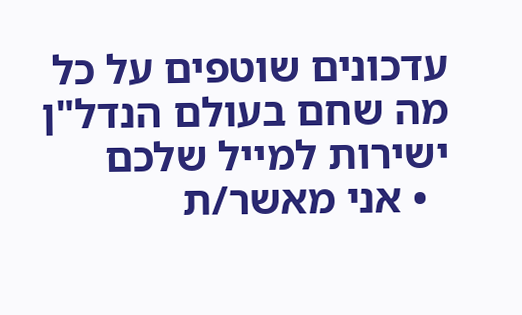עדכונים שוטפים על כל מה שחם בעולם הנדל"ן ישירות למייל שלכם
  • אני מאשר/ת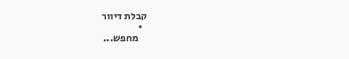קבלת דיוור
  •
    מחפש...